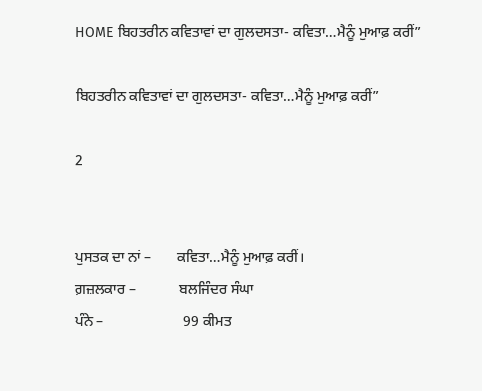HOME ਬਿਹਤਰੀਨ ਕਵਿਤਾਵਾਂ ਦਾ ਗੁਲਦਸਤਾ- ਕਵਿਤਾ…ਮੈਨੂੰ ਮੁਆਫ਼ ਕਰੀਂ”

ਬਿਹਤਰੀਨ ਕਵਿਤਾਵਾਂ ਦਾ ਗੁਲਦਸਤਾ- ਕਵਿਤਾ…ਮੈਨੂੰ ਮੁਆਫ਼ ਕਰੀਂ”

2


ਪੁਸਤਕ ਦਾ ਨਾਂ –       ਕਵਿਤਾ…ਮੈਨੂੰ ਮੁਆਫ਼ ਕਰੀਂ।
ਗ਼ਜ਼ਲਕਾਰ –            ਬਲਜਿੰਦਰ ਸੰਘਾ
ਪੰਨੇ –                      99 ਕੀਮਤ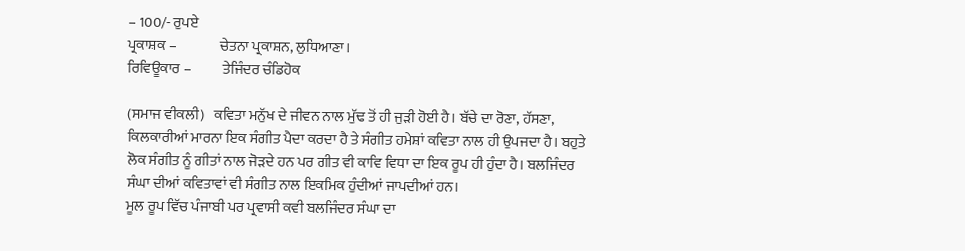– 100/- ਰੁਪਏ
ਪ੍ਰਕਾਸ਼ਕ –               ਚੇਤਨਾ ਪ੍ਰਕਾਸ਼ਨ, ਲੁਧਿਆਣਾ।
ਰਿਵਿਊਕਾਰ –           ਤੇਜਿੰਦਰ ਚੰਡਿਹੋਕ

(ਸਮਾਜ ਵੀਕਲੀ)   ਕਵਿਤਾ ਮਨੁੱਖ ਦੇ ਜੀਵਨ ਨਾਲ ਮੁੱਢ ਤੋਂ ਹੀ ਜੁੜੀ ਹੋਈ ਹੈ। ਬੱਚੇ ਦਾ ਰੋਣਾ, ਹੱਸਣਾ, ਕਿਲਕਾਰੀਆਂ ਮਾਰਨਾ ਇਕ ਸੰਗੀਤ ਪੈਦਾ ਕਰਦਾ ਹੈ ਤੇ ਸੰਗੀਤ ਹਮੇਸ਼ਾਂ ਕਵਿਤਾ ਨਾਲ ਹੀ ਉਪਜਦਾ ਹੈ। ਬਹੁਤੇ ਲੋਕ ਸੰਗੀਤ ਨੂੰ ਗੀਤਾਂ ਨਾਲ ਜੋੜਦੇ ਹਨ ਪਰ ਗੀਤ ਵੀ ਕਾਵਿ ਵਿਧਾ ਦਾ ਇਕ ਰੂਪ ਹੀ ਹੁੰਦਾ ਹੈ। ਬਲਜਿੰਦਰ ਸੰਘਾ ਦੀਆਂ ਕਵਿਤਾਵਾਂ ਵੀ ਸੰਗੀਤ ਨਾਲ ਇਕਮਿਕ ਹੁੰਦੀਆਂ ਜਾਪਦੀਆਂ ਹਨ।
ਮੂਲ ਰੂਪ ਵਿੱਚ ਪੰਜਾਬੀ ਪਰ ਪ੍ਰਵਾਸੀ ਕਵੀ ਬਲਜਿੰਦਰ ਸੰਘਾ ਦਾ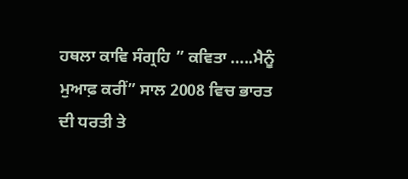ਹਥਲਾ ਕਾਵਿ ਸੰਗ੍ਰਹਿ ” ਕਵਿਤਾ …..ਮੈਨੂੰ ਮੁਆਫ਼ ਕਰੀਂ” ਸਾਲ 2008 ਵਿਚ ਭਾਰਤ ਦੀ ਧਰਤੀ ਤੇ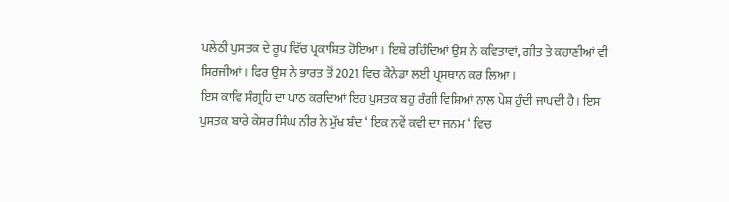ਪਲੇਠੀ ਪੁਸਤਕ ਦੇ ਰੂਪ ਵਿੱਚ ਪ੍ਰਕਾਸ਼ਿਤ ਹੋਇਆ। ਇਥੇ ਰਹਿੰਦਿਆਂ ਉਸ ਨੇ ਕਵਿਤਾਵਾਂ, ਗੀਤ ਤੇ ਕਹਾਣੀਆਂ ਵੀ ਸਿਰਜੀਆਂ। ਫਿਰ ਉਸ ਨੇ ਭਾਰਤ ਤੋਂ 2021 ਵਿਚ ਕੈਨੇਡਾ ਲਈ ਪ੍ਰਸਥਾਨ ਕਰ ਲਿਆ।
ਇਸ ਕਾਵਿ ਸੰਗ੍ਰਹਿ ਦਾ ਪਾਠ ਕਰਦਿਆਂ ਇਹ ਪੁਸਤਕ ਬਹੁ ਰੰਗੀ ਵਿਸ਼ਿਆਂ ਨਾਲ ਪੇਸ਼ ਹੁੰਦੀ ਜਾਪਦੀ ਹੈ। ਇਸ ਪੁਸਤਕ ਬਾਰੇ ਕੇਸਰ ਸਿੰਘ ਨੀਰ ਨੇ ਮੁੱਖ ਬੰਦ ‘ ਇਕ ਨਵੇਂ ਕਵੀ ਦਾ ਜਨਮ ‘ ਵਿਚ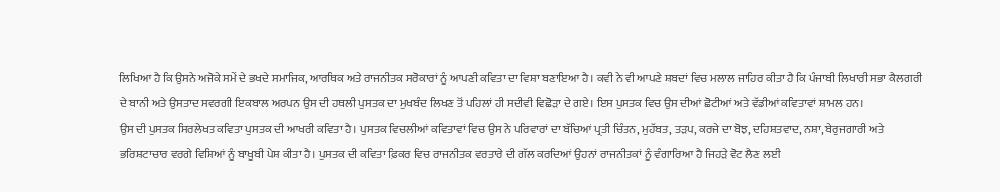ਲਿਖਿਆ ਹੈ ਕਿ ਉਸਨੇ ਅਜੋਕੇ ਸਮੇਂ ਦੇ ਭਖਦੇ ਸਮਾਜਿਕ, ਆਰਥਿਕ ਅਤੇ ਰਾਜਨੀਤਕ ਸਰੋਕਾਰਾਂ ਨੂੰ ਆਪਣੀ ਕਵਿਤਾ ਦਾ ਵਿਸ਼ਾ ਬਣਾਇਆ ਹੈ। ਕਵੀ ਨੇ ਵੀ ਆਪਣੇ ਸ਼ਬਦਾਂ ਵਿਚ ਮਲਾਲ ਜਾਹਿਰ ਕੀਤਾ ਹੈ ਕਿ ਪੰਜਾਬੀ ਲਿਖਾਰੀ ਸਭਾ ਕੈਲਗਰੀ ਦੇ ਬਾਨੀ ਅਤੇ ਉਸਤਾਦ ਸਵਰਗੀ ਇਕਬਾਲ ਅਰਪਨ ਉਸ ਦੀ ਹਥਲੀ ਪੁਸਤਕ ਦਾ ਮੁਖਬੰਦ ਲਿਖਣ ਤੋਂ ਪਹਿਲਾਂ ਹੀ ਸਦੀਵੀ ਵਿਛੋੜਾ ਦੇ ਗਏ। ਇਸ ਪੁਸਤਕ ਵਿਚ ਉਸ ਦੀਆਂ ਛੋਟੀਆਂ ਅਤੇ ਵੱਡੀਆਂ ਕਵਿਤਾਵਾਂ ਸ਼ਾਮਲ ਹਨ।
ਉਸ ਦੀ ਪੁਸਤਕ ਸਿਰਲੇਖਤ ਕਵਿਤਾ ਪੁਸਤਕ ਦੀ ਆਖਰੀ ਕਵਿਤਾ ਹੈ। ਪੁਸਤਕ ਵਿਚਲੀਆਂ ਕਵਿਤਾਵਾਂ ਵਿਚ ਉਸ ਨੇ ਪਰਿਵਾਰਾਂ ਦਾ ਬੱਚਿਆਂ ਪ੍ਰਤੀ ਚਿੰਤਨ, ਮੁਹੱਬਤ, ਤੜਪ, ਕਰਜੇ ਦਾ ਬੋਝ, ਦਹਿਸ਼ਤਵਾਦ, ਨਸ਼ਾ, ਬੇਰੁਜਗਾਰੀ ਅਤੇ ਭਰਿਸ਼ਟਾਚਾਰ ਵਰਗੇ ਵਿਸ਼ਿਆਂ ਨੂੰ ਬਾਖੂਬੀ ਪੇਸ਼ ਕੀਤਾ ਹੈ। ਪੁਸਤਕ ਦੀ ਕਵਿਤਾ ਫ਼ਿਕਰ ਵਿਚ ਰਾਜਨੀਤਕ ਵਰਤਾਰੇ ਦੀ ਗੱਲ ਕਰਦਿਆਂ ਉਹਨਾਂ ਰਾਜਨੀਤਕਾਂ ਨੂੰ ਵੰਗਾਰਿਆ ਹੈ ਜਿਹੜੇ ਵੋਟ ਲੈਣ ਲਈ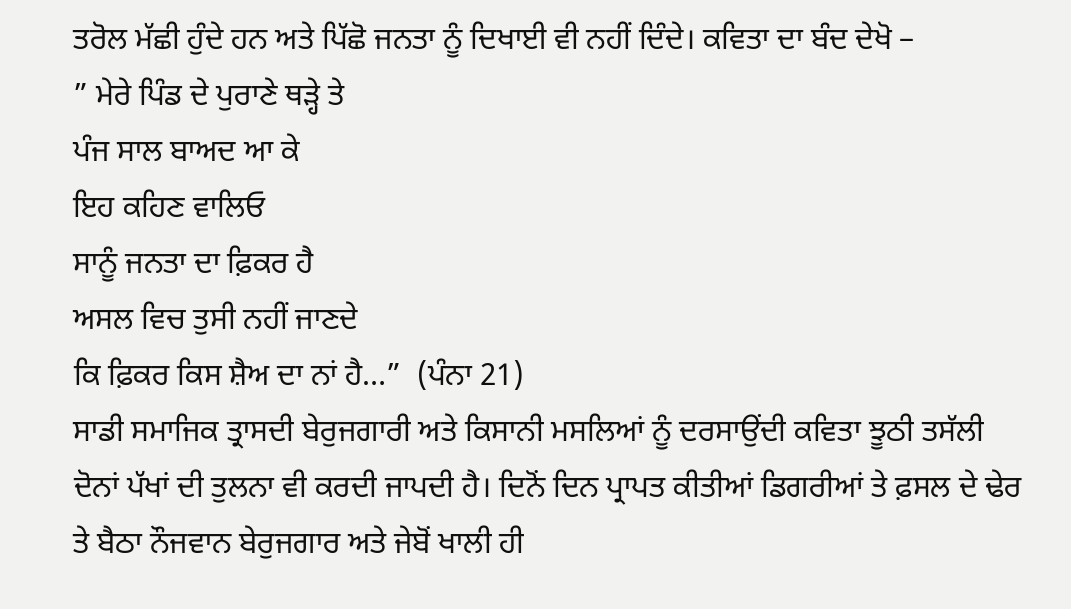ਤਰੋਲ ਮੱਛੀ ਹੁੰਦੇ ਹਨ ਅਤੇ ਪਿੱਛੋ ਜਨਤਾ ਨੂੰ ਦਿਖਾਈ ਵੀ ਨਹੀਂ ਦਿੰਦੇ। ਕਵਿਤਾ ਦਾ ਬੰਦ ਦੇਖੋ –
” ਮੇਰੇ ਪਿੰਡ ਦੇ ਪੁਰਾਣੇ ਥੜ੍ਹੇ ਤੇ
ਪੰਜ ਸਾਲ ਬਾਅਦ ਆ ਕੇ
ਇਹ ਕਹਿਣ ਵਾਲਿਓ
ਸਾਨੂੰ ਜਨਤਾ ਦਾ ਫ਼ਿਕਰ ਹੈ
ਅਸਲ ਵਿਚ ਤੁਸੀ ਨਹੀਂ ਜਾਣਦੇ
ਕਿ ਫ਼ਿਕਰ ਕਿਸ ਸ਼ੈਅ ਦਾ ਨਾਂ ਹੈ…”  (ਪੰਨਾ 21)
ਸਾਡੀ ਸਮਾਜਿਕ ਤ੍ਰਾਸਦੀ ਬੇਰੁਜਗਾਰੀ ਅਤੇ ਕਿਸਾਨੀ ਮਸਲਿਆਂ ਨੂੰ ਦਰਸਾਉਂਦੀ ਕਵਿਤਾ ਝੂਠੀ ਤਸੱਲੀ ਦੋਨਾਂ ਪੱਖਾਂ ਦੀ ਤੁਲਨਾ ਵੀ ਕਰਦੀ ਜਾਪਦੀ ਹੈ। ਦਿਨੋਂ ਦਿਨ ਪ੍ਰਾਪਤ ਕੀਤੀਆਂ ਡਿਗਰੀਆਂ ਤੇ ਫ਼ਸਲ ਦੇ ਢੇਰ ਤੇ ਬੈਠਾ ਨੌਜਵਾਨ ਬੇਰੁਜਗਾਰ ਅਤੇ ਜੇਬੋਂ ਖਾਲੀ ਹੀ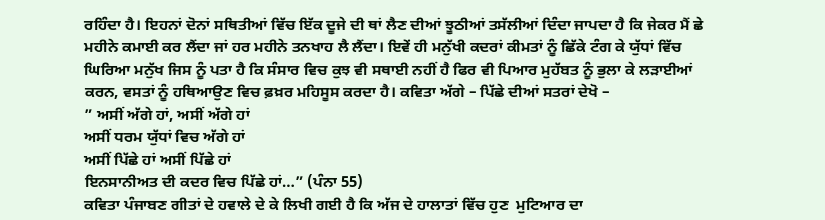ਰਹਿੰਦਾ ਹੈ। ਇਹਨਾਂ ਦੋਨਾਂ ਸਥਿਤੀਆਂ ਵਿੱਚ ਇੱਕ ਦੂਜੇ ਦੀ ਥਾਂ ਲੈਣ ਦੀਆਂ ਝੂਠੀਆਂ ਤਸੱਲੀਆਂ ਦਿੰਦਾ ਜਾਪਦਾ ਹੈ ਕਿ ਜੇਕਰ ਮੈਂ ਛੇ ਮਹੀਨੇ ਕਮਾਈ ਕਰ ਲੈਂਦਾ ਜਾਂ ਹਰ ਮਹੀਨੇ ਤਨਖਾਹ ਲੈ ਲੈਂਦਾ। ਇਵੇਂ ਹੀ ਮਨੁੱਖੀ ਕਦਰਾਂ ਕੀਮਤਾਂ ਨੂੰ ਛਿੱਕੇ ਟੰਗ ਕੇ ਯੁੱਧਾਂ ਵਿੱਚ ਘਿਰਿਆ ਮਨੁੱਖ ਜਿਸ ਨੂੰ ਪਤਾ ਹੈ ਕਿ ਸੰਸਾਰ ਵਿਚ ਕੁਝ ਵੀ ਸਥਾਈ ਨਹੀਂ ਹੈ ਫਿਰ ਵੀ ਪਿਆਰ ਮੁਹੱਬਤ ਨੂੰ ਭੁਲਾ ਕੇ ਲੜਾਈਆਂ ਕਰਨ, ਵਸਤਾਂ ਨੂੰ ਹਥਿਆਉਣ ਵਿਚ ਫ਼ਖ਼ਰ ਮਹਿਸੂਸ ਕਰਦਾ ਹੈ। ਕਵਿਤਾ ਅੱਗੇ – ਪਿੱਛੇ ਦੀਆਂ ਸਤਰਾਂ ਦੇਖੋ –
” ਅਸੀਂ ਅੱਗੇ ਹਾਂ, ਅਸੀਂ ਅੱਗੇ ਹਾਂ
ਅਸੀਂ ਧਰਮ ਯੁੱਧਾਂ ਵਿਚ ਅੱਗੇ ਹਾਂ
ਅਸੀਂ ਪਿੱਛੇ ਹਾਂ ਅਸੀਂ ਪਿੱਛੇ ਹਾਂ
ਇਨਸਾਨੀਅਤ ਦੀ ਕਦਰ ਵਿਚ ਪਿੱਛੇ ਹਾਂ…” (ਪੰਨਾ 55)
ਕਵਿਤਾ ਪੰਜਾਬਣ ਗੀਤਾਂ ਦੇ ਹਵਾਲੇ ਦੇ ਕੇ ਲਿਖੀ ਗਈ ਹੈ ਕਿ ਅੱਜ ਦੇ ਹਾਲਾਤਾਂ ਵਿੱਚ ਹੁਣ  ਮੁਟਿਆਰ ਦਾ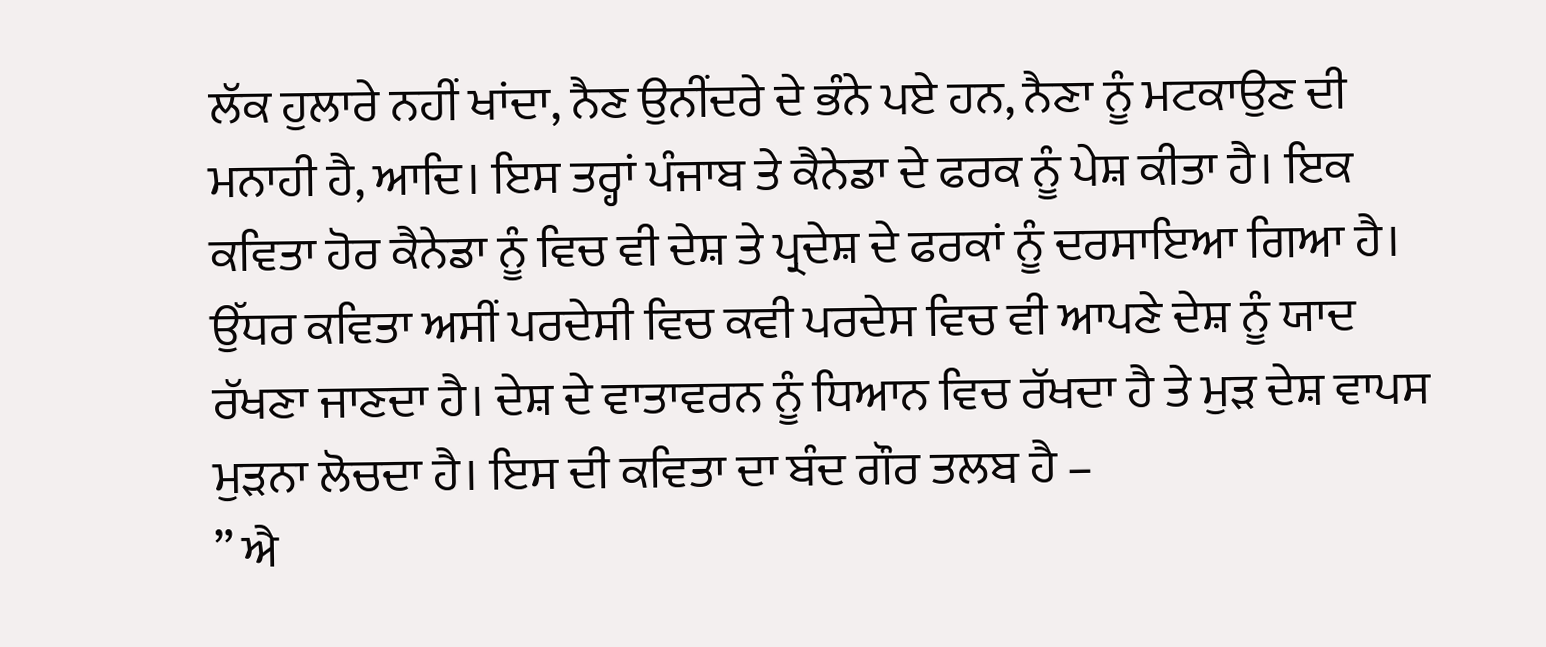ਲੱਕ ਹੁਲਾਰੇ ਨਹੀਂ ਖਾਂਦਾ, ਨੈਣ ਉਨੀਂਦਰੇ ਦੇ ਭੰਨੇ ਪਏ ਹਨ, ਨੈਣਾ ਨੂੰ ਮਟਕਾਉਣ ਦੀ ਮਨਾਹੀ ਹੈ, ਆਦਿ। ਇਸ ਤਰ੍ਹਾਂ ਪੰਜਾਬ ਤੇ ਕੈਨੇਡਾ ਦੇ ਫਰਕ ਨੂੰ ਪੇਸ਼ ਕੀਤਾ ਹੈ। ਇਕ ਕਵਿਤਾ ਹੋਰ ਕੈਨੇਡਾ ਨੂੰ ਵਿਚ ਵੀ ਦੇਸ਼ ਤੇ ਪ੍ਰਦੇਸ਼ ਦੇ ਫਰਕਾਂ ਨੂੰ ਦਰਸਾਇਆ ਗਿਆ ਹੈ। ਉੱਧਰ ਕਵਿਤਾ ਅਸੀਂ ਪਰਦੇਸੀ ਵਿਚ ਕਵੀ ਪਰਦੇਸ ਵਿਚ ਵੀ ਆਪਣੇ ਦੇਸ਼ ਨੂੰ ਯਾਦ ਰੱਖਣਾ ਜਾਣਦਾ ਹੈ। ਦੇਸ਼ ਦੇ ਵਾਤਾਵਰਨ ਨੂੰ ਧਿਆਨ ਵਿਚ ਰੱਖਦਾ ਹੈ ਤੇ ਮੁੜ ਦੇਸ਼ ਵਾਪਸ ਮੁੜਨਾ ਲੋਚਦਾ ਹੈ। ਇਸ ਦੀ ਕਵਿਤਾ ਦਾ ਬੰਦ ਗੌਰ ਤਲਬ ਹੈ –
” ਐ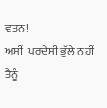ਵਤਨ!
ਅਸੀਂ  ਪਰਦੇਸੀ ਭੁੱਲੇ ਨਹੀਂ ਤੈਨੂੰ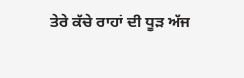ਤੇਰੇ ਕੱਚੇ ਰਾਹਾਂ ਦੀ ਧੂੜ ਅੱਜ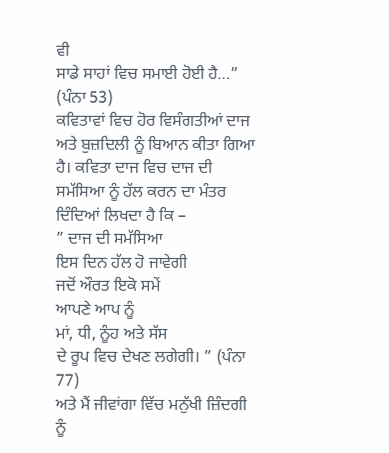ਵੀ
ਸਾਡੇ ਸਾਹਾਂ ਵਿਚ ਸਮਾਈ ਹੋਈ ਹੈ…” (ਪੰਨਾ 53)
ਕਵਿਤਾਵਾਂ ਵਿਚ ਹੋਰ ਵਿਸੰਗਤੀਆਂ ਦਾਜ ਅਤੇ ਬੁਜ਼ਦਿਲੀ ਨੂੰ ਬਿਆਨ ਕੀਤਾ ਗਿਆ ਹੈ। ਕਵਿਤਾ ਦਾਜ ਵਿਚ ਦਾਜ ਦੀ ਸਮੱਸਿਆ ਨੂੰ ਹੱਲ ਕਰਨ ਦਾ ਮੰਤਰ ਦਿੰਦਿਆਂ ਲਿਖਦਾ ਹੈ ਕਿ –
” ਦਾਜ ਦੀ ਸਮੱਸਿਆ
ਇਸ ਦਿਨ ਹੱਲ ਹੋ ਜਾਵੇਗੀ
ਜਦੋਂ ਔਰਤ ਇਕੋ ਸਮੇਂ
ਆਪਣੇ ਆਪ ਨੂੰ
ਮਾਂ, ਧੀ, ਨੂੰਹ ਅਤੇ ਸੱਸ
ਦੇ ਰੂਪ ਵਿਚ ਦੇਖਣ ਲਗੇਗੀ। ” (ਪੰਨਾ 77)
ਅਤੇ ਮੈਂ ਜੀਵਾਂਗਾ ਵਿੱਚ ਮਨੁੱਖੀ ਜ਼ਿੰਦਗੀ ਨੂੰ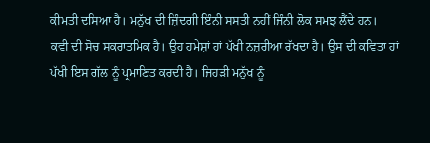ਕੀਮਤੀ ਦਸਿਆ ਹੈ। ਮਨੁੱਖ ਦੀ ਜ਼ਿੰਦਗੀ ਇੰਨੀ ਸਸਤੀ ਨਹੀਂ ਜਿੰਨੀ ਲੋਕ ਸਮਝ ਲੈਂਦੇ ਹਨ।
ਕਵੀ ਦੀ ਸੋਚ ਸਕਰਾਤਮਿਕ ਹੈ। ਉਹ ਹਮੇਸ਼ਾਂ ਹਾਂ ਪੱਖੀ ਨਜ਼ਰੀਆ ਰੱਖਦਾ ਹੈ। ਉਸ ਦੀ ਕਵਿਤਾ ਹਾਂ ਪੱਖੀ ਇਸ ਗੱਲ ਨੂੰ ਪ੍ਰਮਾਣਿਤ ਕਰਦੀ ਹੈ। ਜਿਹੜੀ ਮਨੁੱਖ ਨੂੰ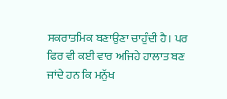ਸਕਰਾਤਮਿਕ ਬਣਾਉਣਾ ਚਾਹੁੰਦੀ ਹੈ। ਪਰ ਫਿਰ ਵੀ ਕਈ ਵਾਰ ਅਜਿਹੇ ਹਾਲਾਤ ਬਣ ਜਾਂਦੇ ਹਨ ਕਿ ਮਨੁੱਖ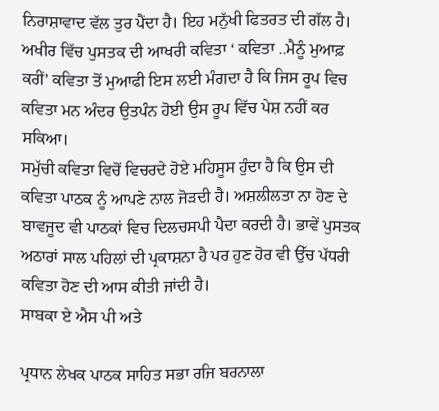ਨਿਰਾਸ਼ਾਵਾਦ ਵੱਲ ਤੁਰ ਪੈਂਦਾ ਹੈ। ਇਹ ਮਨੁੱਖੀ ਫਿਤਰਤ ਦੀ ਗੱਲ ਹੈ। ਅਖੀਰ ਵਿੱਚ ਪੁਸਤਕ ਦੀ ਆਖਰੀ ਕਵਿਤਾ ‘ ਕਵਿਤਾ ..ਮੈਨੂੰ ਮੁਆਫ਼ ਕਰੀਂ’ ਕਵਿਤਾ ਤੋਂ ਮੁਆਫੀ ਇਸ ਲਈ ਮੰਗਦਾ ਹੈ ਕਿ ਜਿਸ ਰੂਪ ਵਿਚ ਕਵਿਤਾ ਮਨ ਅੰਦਰ ਉਤਪੰਨ ਹੋਈ ਉਸ ਰੂਪ ਵਿੱਚ ਪੇਸ਼ ਨਹੀਂ ਕਰ ਸਕਿਆ।
ਸਮੁੱਚੀ ਕਵਿਤਾ ਵਿਚੋਂ ਵਿਚਰਦੇ ਹੋਏ ਮਹਿਸੂਸ ਹੁੰਦਾ ਹੈ ਕਿ ਉਸ ਦੀ ਕਵਿਤਾ ਪਾਠਕ ਨੂੰ ਆਪਣੇ ਨਾਲ ਜੋੜਦੀ ਹੈ। ਅਸ਼ਲੀਲਤਾ ਨਾ ਹੋਣ ਦੇ ਬਾਵਜੂਦ ਵੀ ਪਾਠਕਾਂ ਵਿਚ ਦਿਲਚਸਪੀ ਪੈਦਾ ਕਰਦੀ ਹੈ। ਭਾਵੇਂ ਪੁਸਤਕ ਅਠਾਰਾਂ ਸਾਲ ਪਹਿਲਾਂ ਦੀ ਪ੍ਰਕਾਸ਼ਨਾ ਹੈ ਪਰ ਹੁਣ ਹੋਰ ਵੀ ਉੱਚ ਪੱਧਰੀ ਕਵਿਤਾ ਹੋਣ ਦੀ ਆਸ ਕੀਤੀ ਜਾਂਦੀ ਹੈ।
ਸਾਬਕਾ ਏ ਐਸ ਪੀ ਅਤੇ

ਪ੍ਰਧਾਨ ਲੇਖਕ ਪਾਠਕ ਸਾਹਿਤ ਸਭਾ ਰਜਿ ਬਰਨਾਲਾ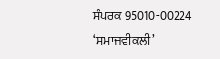ਸੰਪਰਕ 95010-00224
‘ਸਮਾਜਵੀਕਲੀ’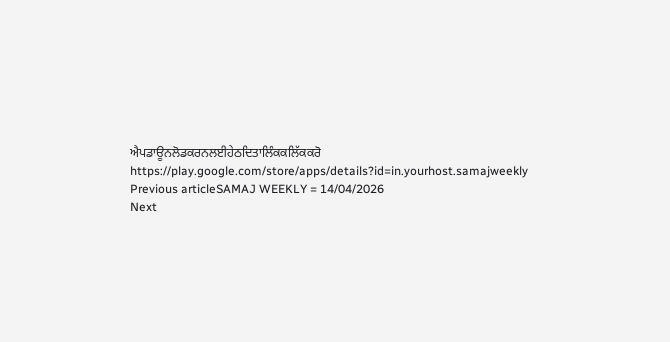ਐਪਡਾਊਨਲੋਡਕਰਨਲਈਹੇਠਦਿਤਾਲਿੰਕਕਲਿੱਕਕਰੋ
https://play.google.com/store/apps/details?id=in.yourhost.samajweekly
Previous articleSAMAJ WEEKLY = 14/04/2026
Next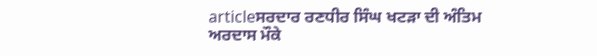articleਸਰਦਾਰ ਰਣਧੀਰ ਸਿੰਘ ਖਟੜਾ ਦੀ ਅੰਤਿਮ ਅਰਦਾਸ ਮੌਕੇ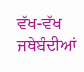ਵੱਖ-ਵੱਖ ਜਥੇਬੰਦੀਆਂ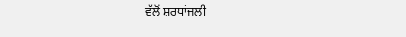ਵੱਲੋਂ ਸ਼ਰਧਾਂਜਲੀ